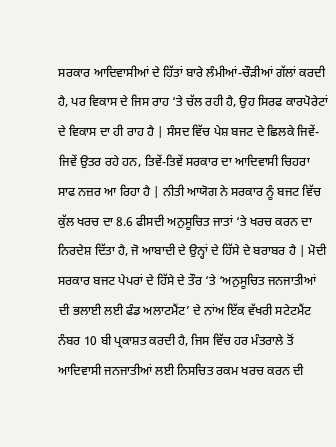ਸਰਕਾਰ ਆਦਿਵਾਸੀਆਂ ਦੇ ਹਿੱਤਾਂ ਬਾਰੇ ਲੰਮੀਆਂ-ਚੌੜੀਆਂ ਗੱਲਾਂ ਕਰਦੀ ਹੈ, ਪਰ ਵਿਕਾਸ ਦੇ ਜਿਸ ਰਾਹ ‘ਤੇ ਚੱਲ ਰਹੀ ਹੈ, ਉਹ ਸਿਰਫ ਕਾਰਪੋਰੇਟਾਂ ਦੇ ਵਿਕਾਸ ਦਾ ਹੀ ਰਾਹ ਹੈ | ਸੰਸਦ ਵਿੱਚ ਪੇਸ਼ ਬਜਟ ਦੇ ਛਿਲਕੇ ਜਿਵੇਂ-ਜਿਵੇਂ ਉਤਰ ਰਹੇ ਹਨ, ਤਿਵੇਂ-ਤਿਵੇਂ ਸਰਕਾਰ ਦਾ ਆਦਿਵਾਸੀ ਚਿਹਰਾ ਸਾਫ ਨਜ਼ਰ ਆ ਰਿਹਾ ਹੈ | ਨੀਤੀ ਆਯੋਗ ਨੇ ਸਰਕਾਰ ਨੂੰ ਬਜਟ ਵਿੱਚ ਕੁੱਲ ਖਰਚ ਦਾ 8.6 ਫੀਸਦੀ ਅਨੁਸੂਚਿਤ ਜਾਤਾਂ ‘ਤੇ ਖਰਚ ਕਰਨ ਦਾ ਨਿਰਦੇਸ਼ ਦਿੱਤਾ ਹੈ, ਜੋ ਆਬਾਦੀ ਦੇ ਉਨ੍ਹਾਂ ਦੇ ਹਿੱਸੇ ਦੇ ਬਰਾਬਰ ਹੈ | ਮੋਦੀ ਸਰਕਾਰ ਬਜਟ ਪੇਪਰਾਂ ਦੇ ਹਿੱਸੇ ਦੇ ਤੌਰ ‘ਤੇ ‘ਅਨੁਸੂਚਿਤ ਜਨਜਾਤੀਆਂ ਦੀ ਭਲਾਈ ਲਈ ਫੰਡ ਅਲਾਟਮੈਂਟ’ ਦੇ ਨਾਂਅ ਇੱਕ ਵੱਖਰੀ ਸਟੇਟਮੈਂਟ ਨੰਬਰ 10 ਬੀ ਪ੍ਰਕਾਸ਼ਤ ਕਰਦੀ ਹੈ, ਜਿਸ ਵਿੱਚ ਹਰ ਮੰਤਰਾਲੇ ਤੋਂ ਆਦਿਵਾਸੀ ਜਨਜਾਤੀਆਂ ਲਈ ਨਿਸਚਿਤ ਰਕਮ ਖਰਚ ਕਰਨ ਦੀ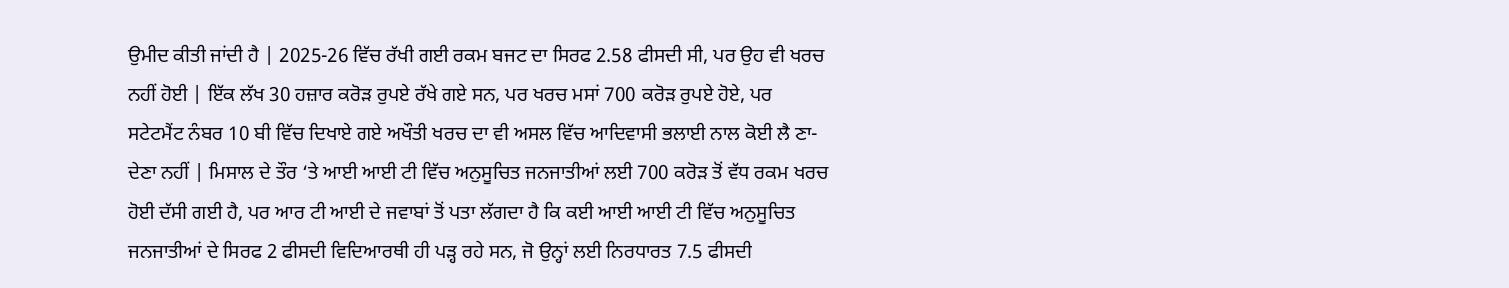ਉਮੀਦ ਕੀਤੀ ਜਾਂਦੀ ਹੈ | 2025-26 ਵਿੱਚ ਰੱਖੀ ਗਈ ਰਕਮ ਬਜਟ ਦਾ ਸਿਰਫ 2.58 ਫੀਸਦੀ ਸੀ, ਪਰ ਉਹ ਵੀ ਖਰਚ ਨਹੀਂ ਹੋਈ | ਇੱਕ ਲੱਖ 30 ਹਜ਼ਾਰ ਕਰੋੜ ਰੁਪਏ ਰੱਖੇ ਗਏ ਸਨ, ਪਰ ਖਰਚ ਮਸਾਂ 700 ਕਰੋੜ ਰੁਪਏ ਹੋਏ, ਪਰ ਸਟੇਟਮੈਂਟ ਨੰਬਰ 10 ਬੀ ਵਿੱਚ ਦਿਖਾਏ ਗਏ ਅਖੌਤੀ ਖਰਚ ਦਾ ਵੀ ਅਸਲ ਵਿੱਚ ਆਦਿਵਾਸੀ ਭਲਾਈ ਨਾਲ ਕੋਈ ਲੈ ਣਾ-ਦੇਣਾ ਨਹੀਂ | ਮਿਸਾਲ ਦੇ ਤੌਰ ‘ਤੇ ਆਈ ਆਈ ਟੀ ਵਿੱਚ ਅਨੁਸੂਚਿਤ ਜਨਜਾਤੀਆਂ ਲਈ 700 ਕਰੋੜ ਤੋਂ ਵੱਧ ਰਕਮ ਖਰਚ ਹੋਈ ਦੱਸੀ ਗਈ ਹੈ, ਪਰ ਆਰ ਟੀ ਆਈ ਦੇ ਜਵਾਬਾਂ ਤੋਂ ਪਤਾ ਲੱਗਦਾ ਹੈ ਕਿ ਕਈ ਆਈ ਆਈ ਟੀ ਵਿੱਚ ਅਨੁਸੂਚਿਤ ਜਨਜਾਤੀਆਂ ਦੇ ਸਿਰਫ 2 ਫੀਸਦੀ ਵਿਦਿਆਰਥੀ ਹੀ ਪੜ੍ਹ ਰਹੇ ਸਨ, ਜੋ ਉਨ੍ਹਾਂ ਲਈ ਨਿਰਧਾਰਤ 7.5 ਫੀਸਦੀ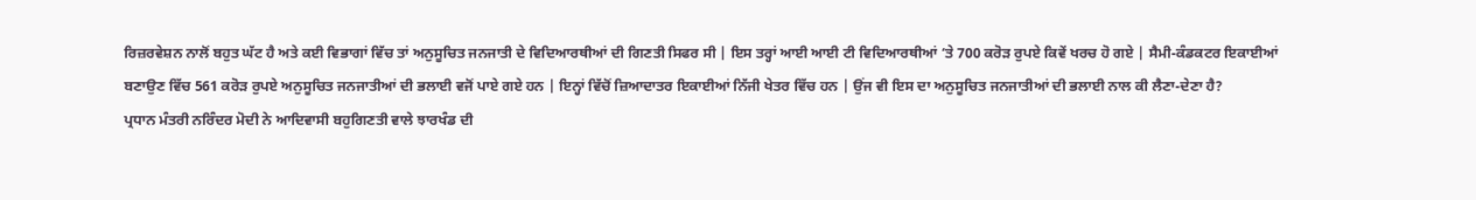ਰਿਜ਼ਰਵੇਸ਼ਨ ਨਾਲੋਂ ਬਹੁਤ ਘੱਟ ਹੈ ਅਤੇ ਕਈ ਵਿਭਾਗਾਂ ਵਿੱਚ ਤਾਂ ਅਨੁਸੂਚਿਤ ਜਨਜਾਤੀ ਦੇ ਵਿਦਿਆਰਥੀਆਂ ਦੀ ਗਿਣਤੀ ਸਿਫਰ ਸੀ | ਇਸ ਤਰ੍ਹਾਂ ਆਈ ਆਈ ਟੀ ਵਿਦਿਆਰਥੀਆਂ ‘ਤੇ 700 ਕਰੋੜ ਰੁਪਏ ਕਿਵੇਂ ਖਰਚ ਹੋ ਗਏ | ਸੈਮੀ-ਕੰਡਕਟਰ ਇਕਾਈਆਂ ਬਣਾਉਣ ਵਿੱਚ 561 ਕਰੋੜ ਰੁਪਏ ਅਨੁਸੂਚਿਤ ਜਨਜਾਤੀਆਂ ਦੀ ਭਲਾਈ ਵਜੋਂ ਪਾਏ ਗਏ ਹਨ | ਇਨ੍ਹਾਂ ਵਿੱਚੋਂ ਜ਼ਿਆਦਾਤਰ ਇਕਾਈਆਂ ਨਿੱਜੀ ਖੇਤਰ ਵਿੱਚ ਹਨ | ਉਂਜ ਵੀ ਇਸ ਦਾ ਅਨੁਸੂਚਿਤ ਜਨਜਾਤੀਆਂ ਦੀ ਭਲਾਈ ਨਾਲ ਕੀ ਲੈਣਾ-ਦੇਣਾ ਹੈ?
ਪ੍ਰਧਾਨ ਮੰਤਰੀ ਨਰਿੰਦਰ ਮੋਦੀ ਨੇ ਆਦਿਵਾਸੀ ਬਹੁਗਿਣਤੀ ਵਾਲੇ ਝਾਰਖੰਡ ਦੀ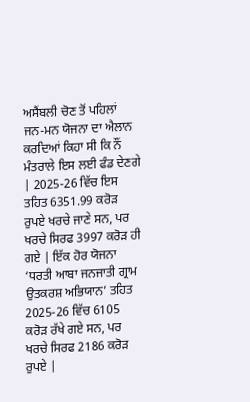ਅਸੈਂਬਲੀ ਚੋਣ ਤੋਂ ਪਹਿਲਾਂ ਜਨ-ਮਨ ਯੋਜਨਾ ਦਾ ਐਲਾਨ ਕਰਦਿਆਂ ਕਿਹਾ ਸੀ ਕਿ ਨੌਂ ਮੰਤਰਾਲੇ ਇਸ ਲਈ ਫੰਡ ਦੇਣਗੇ | 2025-26 ਵਿੱਚ ਇਸ ਤਹਿਤ 6351.99 ਕਰੋੜ ਰੁਪਏ ਖਰਚੇ ਜਾਣੇ ਸਨ, ਪਰ ਖਰਚੇ ਸਿਰਫ 3997 ਕਰੋੜ ਹੀ ਗਏ | ਇੱਕ ਹੋਰ ਯੋਜਨਾ ‘ਧਰਤੀ ਆਬਾ ਜਨਜਾਤੀ ਗ੍ਰਾਮ ਉਤਕਰਸ਼ ਅਭਿਯਾਨ’ ਤਹਿਤ 2025-26 ਵਿੱਚ 6105 ਕਰੋੜ ਰੱਖੇ ਗਏ ਸਨ, ਪਰ ਖਰਚੇ ਸਿਰਫ 2186 ਕਰੋੜ ਰੁਪਏ |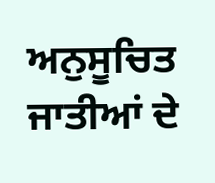ਅਨੁਸੂਚਿਤ ਜਾਤੀਆਂ ਦੇ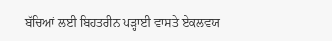ਬੱਚਿਆਂ ਲਈ ਬਿਹਤਰੀਨ ਪੜ੍ਹਾਈ ਵਾਸਤੇ ਏਕਲਵਯ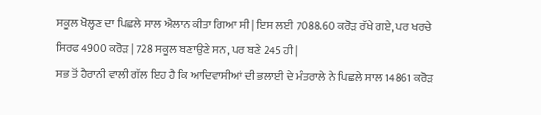ਸਕੂਲ ਖੋਲ੍ਹਣ ਦਾ ਪਿਛਲੇ ਸਾਲ ਐਲਾਨ ਕੀਤਾ ਗਿਆ ਸੀ | ਇਸ ਲਈ 7088.60 ਕਰੋੜ ਰੱਖੇ ਗਏ, ਪਰ ਖਰਚੇ ਸਿਰਫ 4900 ਕਰੋੜ | 728 ਸਕੂਲ ਬਣਾਉਣੇ ਸਨ, ਪਰ ਬਣੇ 245 ਹੀ |
ਸਭ ਤੋਂ ਹੈਰਾਨੀ ਵਾਲੀ ਗੱਲ ਇਹ ਹੈ ਕਿ ਆਦਿਵਾਸੀਆਂ ਦੀ ਭਲਾਈ ਦੇ ਮੰਤਰਾਲੇ ਨੇ ਪਿਛਲੇ ਸਾਲ 14861 ਕਰੋੜ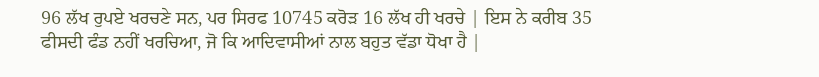96 ਲੱਖ ਰੁਪਏ ਖਰਚਣੇ ਸਨ, ਪਰ ਸਿਰਫ 10745 ਕਰੋੜ 16 ਲੱਖ ਹੀ ਖਰਚੇ | ਇਸ ਨੇ ਕਰੀਬ 35 ਫੀਸਦੀ ਫੰਡ ਨਹੀਂ ਖਰਚਿਆ, ਜੋ ਕਿ ਆਦਿਵਾਸੀਆਂ ਨਾਲ ਬਹੁਤ ਵੱਡਾ ਧੋਖਾ ਹੈ |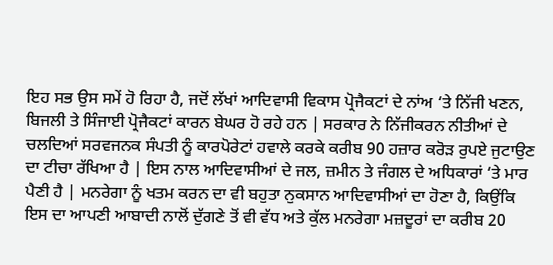ਇਹ ਸਭ ਉਸ ਸਮੇਂ ਹੋ ਰਿਹਾ ਹੈ, ਜਦੋਂ ਲੱਖਾਂ ਆਦਿਵਾਸੀ ਵਿਕਾਸ ਪ੍ਰੋਜੈਕਟਾਂ ਦੇ ਨਾਂਅ ‘ਤੇ ਨਿੱਜੀ ਖਣਨ, ਬਿਜਲੀ ਤੇ ਸਿੰਜਾਈ ਪ੍ਰੋਜੈਕਟਾਂ ਕਾਰਨ ਬੇਘਰ ਹੋ ਰਹੇ ਹਨ | ਸਰਕਾਰ ਨੇ ਨਿੱਜੀਕਰਨ ਨੀਤੀਆਂ ਦੇ ਚਲਦਿਆਂ ਸਰਵਜਨਕ ਸੰਪਤੀ ਨੂੰ ਕਾਰਪੋਰੇਟਾਂ ਹਵਾਲੇ ਕਰਕੇ ਕਰੀਬ 90 ਹਜ਼ਾਰ ਕਰੋੜ ਰੁਪਏ ਜੁਟਾਉਣ ਦਾ ਟੀਚਾ ਰੱਖਿਆ ਹੈ | ਇਸ ਨਾਲ ਆਦਿਵਾਸੀਆਂ ਦੇ ਜਲ, ਜ਼ਮੀਨ ਤੇ ਜੰਗਲ ਦੇ ਅਧਿਕਾਰਾਂ ‘ਤੇ ਮਾਰ ਪੈਣੀ ਹੈ | ਮਨਰੇਗਾ ਨੂੰ ਖਤਮ ਕਰਨ ਦਾ ਵੀ ਬਹੁਤਾ ਨੁਕਸਾਨ ਆਦਿਵਾਸੀਆਂ ਦਾ ਹੋਣਾ ਹੈ, ਕਿਉਂਕਿ ਇਸ ਦਾ ਆਪਣੀ ਆਬਾਦੀ ਨਾਲੋਂ ਦੁੱਗਣੇ ਤੋਂ ਵੀ ਵੱਧ ਅਤੇ ਕੁੱਲ ਮਨਰੇਗਾ ਮਜ਼ਦੂਰਾਂ ਦਾ ਕਰੀਬ 20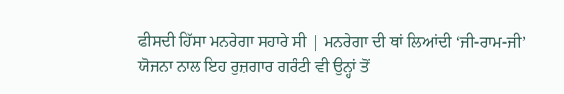ਫੀਸਦੀ ਹਿੱਸਾ ਮਨਰੇਗਾ ਸਹਾਰੇ ਸੀ | ਮਨਰੇਗਾ ਦੀ ਥਾਂ ਲਿਆਂਦੀ ‘ਜੀ-ਰਾਮ-ਜੀ’ ਯੋਜਨਾ ਨਾਲ ਇਹ ਰੁਜ਼ਗਾਰ ਗਰੰਟੀ ਵੀ ਉਨ੍ਹਾਂ ਤੋਂ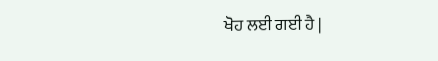ਖੋਹ ਲਈ ਗਈ ਹੈ |